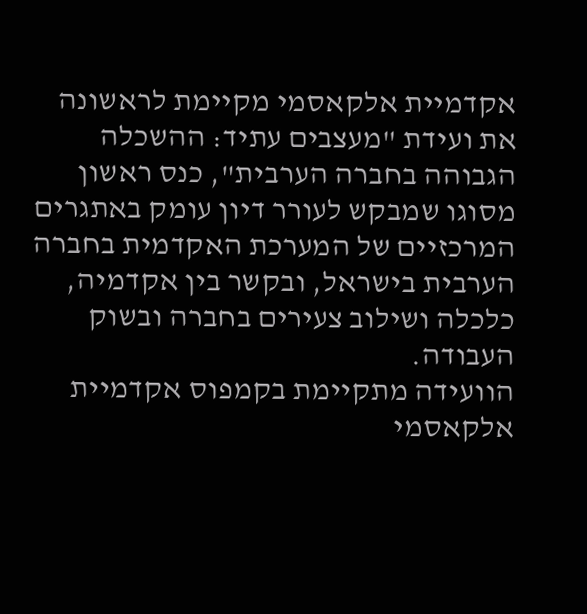אקדמיית אלקאסמי מקיימת לראשונה את ועידת "מעצבים עתיד: ההשכלה הגבוהה בחברה הערבית", כנס ראשון מסוגו שמבקש לעורר דיון עומק באתגרים המרכזיים של המערכת האקדמית בחברה הערבית בישראל, ובקשר בין אקדמיה, כלכלה ושילוב צעירים בחברה ובשוק העבודה.
הוועידה מתקיימת בקמפוס אקדמיית אלקאסמי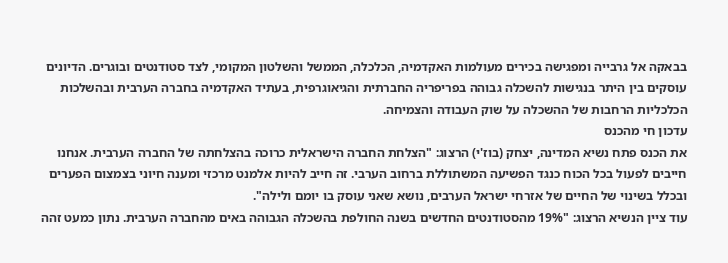בבאקה אל גרבייה ומפגישה בכירים מעולמות האקדמיה, הכלכלה, הממשל והשלטון המקומי, לצד סטודנטים ובוגרים. הדיונים עוסקים בין היתר בנגישות להשכלה גבוהה בפריפריה החברתית והגיאוגרפית, בעתיד האקדמיה בחברה הערבית ובהשלכות הכלכליות הרחבות של ההשכלה על שוק העבודה והצמיחה.
עדכון חי מהכנס
את הכנס פתח נשיא המדינה, יצחק (בוז'י) הרצוג: "הצלחת החברה הישראלית כרוכה בהצלחתה של החברה הערבית. אנחנו חייבים לפעול בכל הכוח כנגד הפשיעה המשתוללת ברחוב הערבי. זה חייב להיות אלמנט מרכזי ומענה חיוני בצמצום הפערים ובכלל בשינוי של החיים של אזרחי ישראל הערבים, נושא שאני עוסק בו יומם ולילה".
עוד ציין הנשיא הרצוג: "19% מהסטודנטים החדשים בשנה החולפת בהשכלה הגבוהה באים מהחברה הערבית. נתון כמעט זהה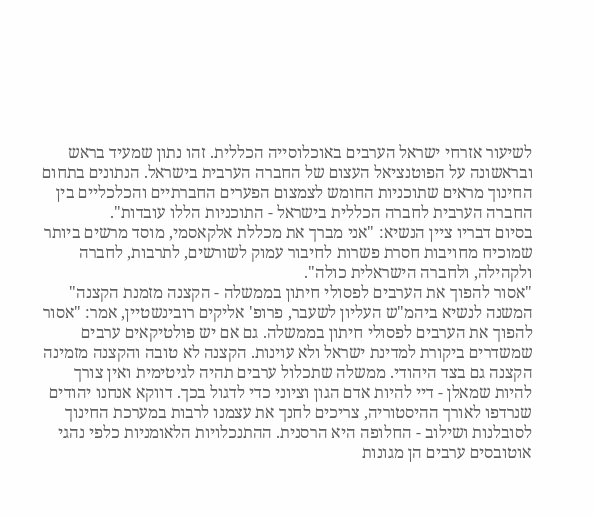לשיעור אזרחי ישראל הערבים באוכלוסייה הכללית. זהו נתון שמעיד בראש ובראשונה על הפוטנציאל העצום של החברה הערבית בישראל. הנתונים בתחום החינוך מראים שתוכניות החומש לצמצום הפערים החברתיים והכלכליים בין החברה הערבית לחברה הכללית בישראל - התוכניות הללו עובדות".
בסיום דבריו ציין הנשיא: "אני מברך את מכללת אלקאסמי, מוסד מרשים ביותר שמוכיח מחויבות חסרת פשרות לחיבור עמוק לשורשים, לתרבות, לחברה ולקהילה, ולחברה הישראלית כולה".
"אסור להפוך את הערבים לפסולי חיתון בממשלה - הקצנה מזמנת הקצנה"
המשנה לנשיא ביהמ"ש העליון לשעבר, פרופ' אליקים רובינשטיין, אמר: "אסור להפוך את הערבים לפסולי חיתון בממשלה. גם אם יש פולטיקאים ערבים שמשדרים ביקורת למדינת ישראל ולא עוינות. הקצנה לא טובה והקצנה מזמינה הקצנה גם בצד היהודי. ממשלה שתכלול ערבים תהיה לגיטימית ואין צורך להיות שמאלן - דיי להיות אדם הגון וציוני כדי לדגול בכך. דווקא אנחנו יהודים שנרדפו לאורך ההיסטוריה, צריכים לחנך את עצמנו לרבות במערכת החינוך לסובלנות ושילוב - החלופה היא הרסנית. ההתנכלויות הלאומניות כלפי נהגי אוטובסים ערבים הן מגונות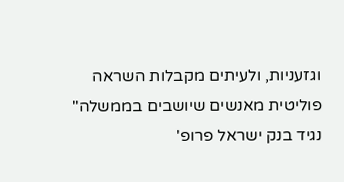וגזעניות, ולעיתים מקבלות השראה פוליטית מאנשים שיושבים בממשלה"
נגיד בנק ישראל פרופ'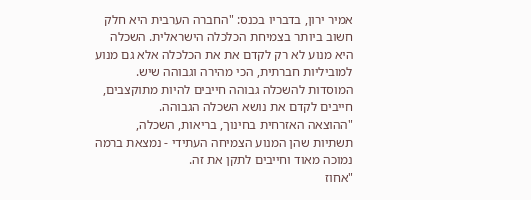אמיר ירון, בדבריו בכנס: "החברה הערבית היא חלק חשוב ביותר בצמיחת הכלכלה הישראלית. השכלה היא מנוע לא רק לקדם את את הכלכלה אלא גם מנוע למוביליות חברתית, הכי מהירה וגבוהה שיש. המוסדות להשכלה גבוהה חייבים להיות מתוקצבים, חייבים לקדם את נושא השכלה הגבוהה.
"ההוצאה האזרחית בחינוך, בריאות, השכלה, תשתיות שהן המנוע הצמיחה העתידי - נמצאת ברמה נמוכה מאוד וחייבים לתקן את זה.
"אחוז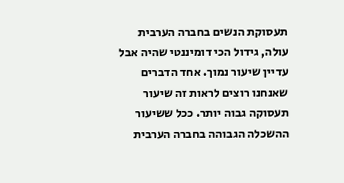תעסוקת הנשים בחברה הערבית עולה, גידול הכי דומיננטי שהיה אבל עדיין שיעור נמוך. אחד הדברים שאנחנו רוצים לראות זה שיעור תעסוקה גבוה יותר. ככל ששיעור ההשכלה הגבוהה בחברה הערבית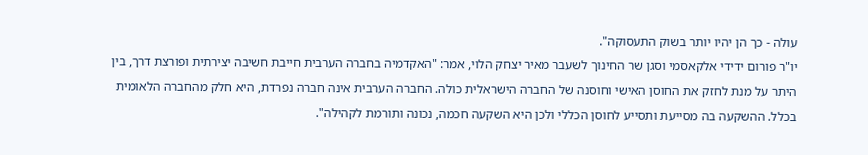עולה - כך הן יהיו יותר בשוק התעסוקה".
יו"ר פורום ידידי אלקאסמי וסגן שר החינוך לשעבר מאיר יצחק הלוי, אמר: "האקדמיה בחברה הערבית חייבת חשיבה יצירתית ופורצת דרך, בין היתר על מנת לחזק את החוסן האישי וחוסנה של החברה הישראלית כולה. החברה הערבית אינה חברה נפרדת, היא חלק מהחברה הלאומית בכלל. ההשקעה בה מסייעת ותסייע לחוסן הכללי ולכן היא השקעה חכמה, נכונה ותורמת לקהילה".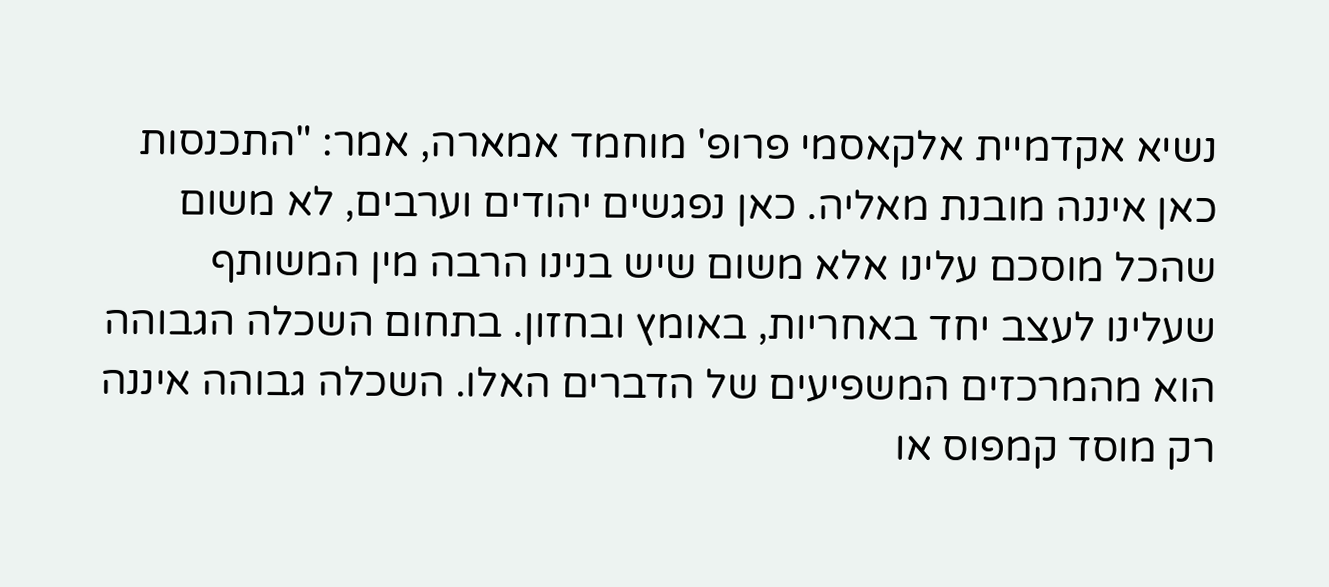נשיא אקדמיית אלקאסמי פרופ' מוחמד אמארה, אמר: "התכנסות כאן איננה מובנת מאליה. כאן נפגשים יהודים וערבים, לא משום שהכל מוסכם עלינו אלא משום שיש בנינו הרבה מין המשותף שעלינו לעצב יחד באחריות, באומץ ובחזון. בתחום השכלה הגבוהה הוא מהמרכזים המשפיעים של הדברים האלו. השכלה גבוהה איננה רק מוסד קמפוס או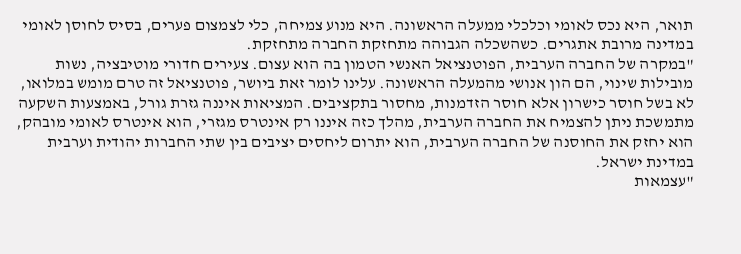תואר, היא נכס לאומי וכלכלי ממעלה הראשונה. היא מנוע צמיחה, כלי לצמצום פערים, בסיס לחוסן לאומי במדינה מרובת אתגרים. כשהשכלה הגבוהה מתחזקת החברה מתחזקת.
"במקרה של החברה הערבית, הפוטנציאל האנשי הטמון בה הוא עצום. צעירים חדורי מוטיבציה, נשות מובילות שינוי, הם הון אנושי מהמעלה הראשונה. עלינו לומר זאת ביושר, פוטנציאל זה טרם מומש במלואו, לא בשל חוסר כישרון אלא חוסר הזדמנות, מחסור בתקציבים. המציאות איננה גזרת גורל, באמצעות השקעה מתמשכת ניתן להצמיח את החברה הערבית, מהלך כזה איננו רק אינטרס מגזרי, הוא אינטרס לאומי מובהק, הוא יחזק את החוסנה של החברה הערבית, הוא יתרום ליחסים יציבים בין שתי החברות יהודית וערבית במדינת ישראל.
"עצמאות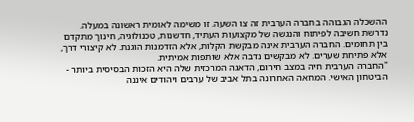ההשכלה הגבוהה בחברה הערבית זה צו השעה. זו משימה לאומית ראשונה במעלה. נדרשת חשיבה לפיתוח והנגשה של מקצועות העתיד, חדשנות, טכנולוגיה, חינוך מתקדם בין תחומים. החברה הערבית אינה מבקשת הקלות, אלא הזדמנות הוגנת. לא קיצורי דרך, אלא פתיחת שערים. לא מבקשים נדבה אלא שותפות אמיתית.
"החברה הערבית חיה במצב חירום, הדאגה המרכזית שלה היא הזכות הבסיסית ביותר - הביטחון האישי. המחאה האחרונה בתל אביב של ערבים ויהודים איננה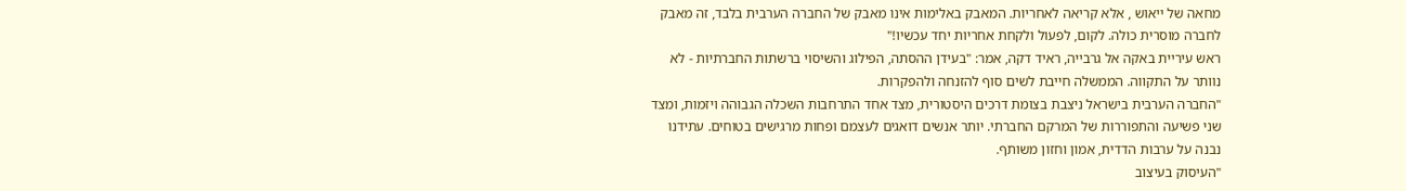מחאה של ייאוש , אלא קריאה לאחריות. המאבק באלימות אינו מאבק של החברה הערבית בלבד, זה מאבק לחברה מוסרית כולה. לקום, לפעול ולקחת אחריות יחד עכשיו!"
ראש עיריית באקה אל גרבייה, ראיד דקה, אמר: "בעידן ההסתה, הפילוג והשיסוי ברשתות החברתיות - לא נוותר על התקווה. הממשלה חייבת לשים סוף להזנחה ולהפקרות.
"החברה הערבית בישראל ניצבת בצומת דרכים היסטורית, מצד אחד התרחבות השכלה הגבוהה ויזמות, ומצד שני פשיעה והתפוררות של המרקם החברתי. יותר אנשים דואגים לעצמם ופחות מרגישים בטוחים. עתידנו נבנה על ערבות הדדית, אמון וחזון משותף.
"העיסוק בעיצוב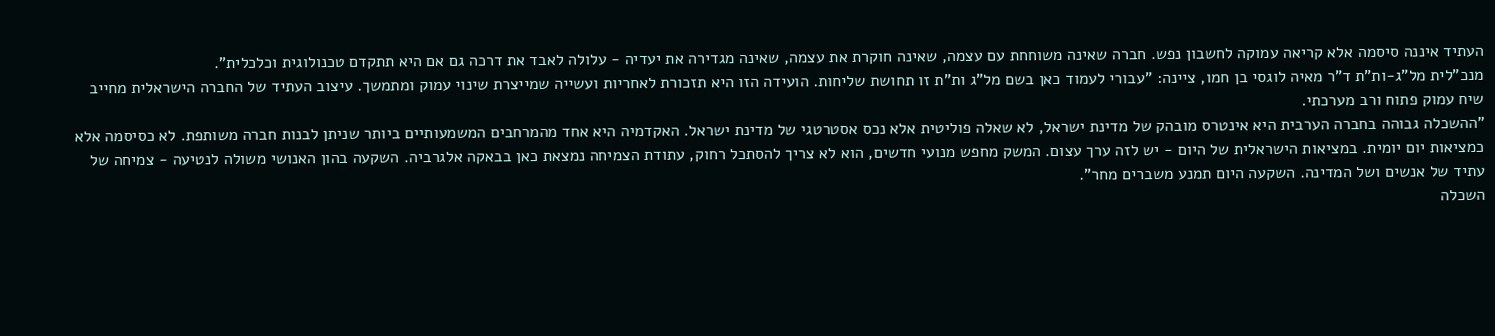העתיד איננה סיסמה אלא קריאה עמוקה לחשבון נפש. חברה שאינה משוחחת עם עצמה, שאינה חוקרת את עצמה, שאינה מגדירה את יעדיה - עלולה לאבד את דרכה גם אם היא תתקדם טכנולוגית וכלכלית".
מנכ"לית מל"ג-ות"ת ד"ר מאיה לוגסי בן חמו, ציינה: "עבורי לעמוד כאן בשם מל"ג ות"ת זו תחושת שליחות. הועידה הזו היא תזכורת לאחריות ועשייה שמייצרת שינוי עמוק ומתמשך. עיצוב העתיד של החברה הישראלית מחייב שיח עמוק פתוח ורב מערכתי.
"ההשכלה גבוהה בחברה הערבית היא אינטרס מובהק של מדינת ישראל, לא שאלה פוליטית אלא נכס אסטרטגי של מדינת ישראל. האקדמיה היא אחד מהמרחבים המשמעותיים ביותר שניתן לבנות חברה משותפת. לא כסיסמה אלא כמציאות יום יומית. במציאות הישראלית של היום - יש לזה ערך עצום. המשק מחפש מנועי חדשים, הוא לא צריך להסתכל רחוק, עתודת הצמיחה נמצאת כאן בבאקה אלגרביה. השקעה בהון האנושי משולה לנטיעה - צמיחה של עתיד של אנשים ושל המדינה. השקעה היום תמנע משברים מחר".
השכלה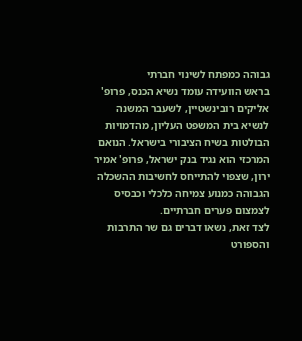גבוהה כמפתח לשינוי חברתי
בראש הוועידה עומד נשיא הכנס, פרופ' אליקים רובינשטיין, לשעבר המשנה לנשיא בית המשפט העליון, מהדמויות הבולטות בשיח הציבורי בישראל. הנואם המרכזי הוא נגיד בנק ישראל, פרופ' אמיר ירון, שצפוי להתייחס לחשיבות ההשכלה הגבוהה כמנוע צמיחה כלכלי וכבסיס לצמצום פערים חברתיים.
לצד זאת, נשאו דברים גם שר התרבות והספורט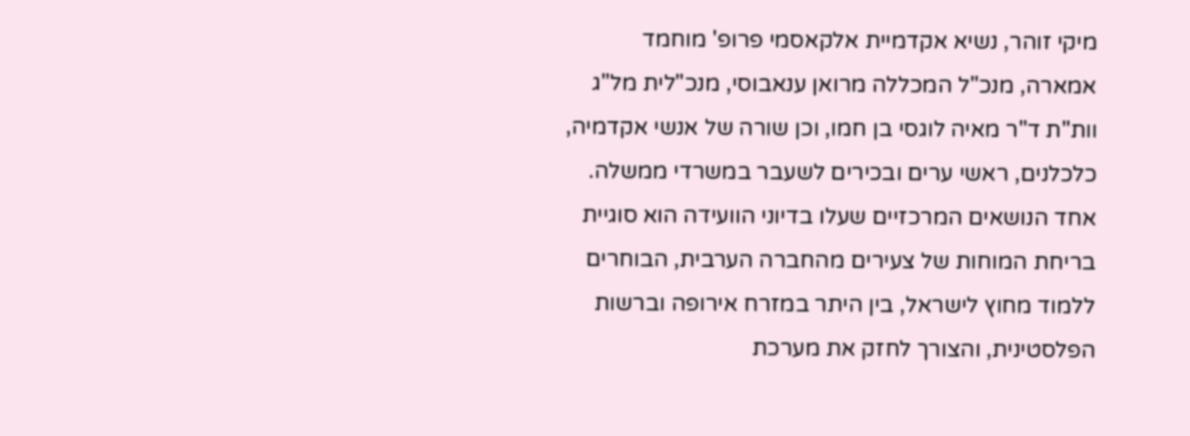מיקי זוהר, נשיא אקדמיית אלקאסמי פרופ' מוחמד אמארה, מנכ"ל המכללה מרואן ענאבוסי, מנכ"לית מל"ג וות"ת ד"ר מאיה לוגסי בן חמו, וכן שורה של אנשי אקדמיה, כלכלנים, ראשי ערים ובכירים לשעבר במשרדי ממשלה.
אחד הנושאים המרכזיים שעלו בדיוני הוועידה הוא סוגיית בריחת המוחות של צעירים מהחברה הערבית, הבוחרים ללמוד מחוץ לישראל, בין היתר במזרח אירופה וברשות הפלסטינית, והצורך לחזק את מערכת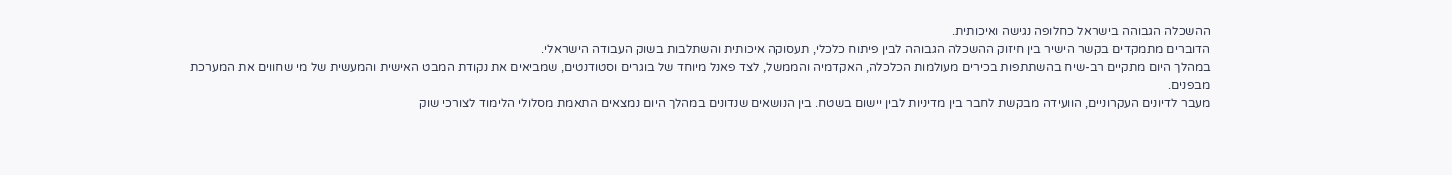ההשכלה הגבוהה בישראל כחלופה נגישה ואיכותית.
הדוברים מתמקדים בקשר הישיר בין חיזוק ההשכלה הגבוהה לבין פיתוח כלכלי, תעסוקה איכותית והשתלבות בשוק העבודה הישראלי.
במהלך היום מתקיים רב-שיח בהשתתפות בכירים מעולמות הכלכלה, האקדמיה והממשל, לצד פאנל מיוחד של בוגרים וסטודנטים, שמביאים את נקודת המבט האישית והמעשית של מי שחווים את המערכת מבפנים.
מעבר לדיונים העקרוניים, הוועידה מבקשת לחבר בין מדיניות לבין יישום בשטח. בין הנושאים שנדונים במהלך היום נמצאים התאמת מסלולי הלימוד לצורכי שוק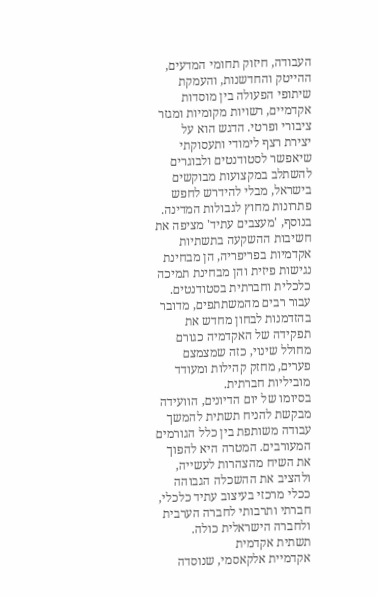העבודה, חיזוק תחומי המדעים, ההייטק והחדשנות, והעמקת שיתופי הפעולה בין מוסדות אקדמיים, רשויות מקומיות ומגזר ציבורי ופרטי. הדגש הוא על יצירת רצף לימודי ותעסוקתי שיאפשר לסטודנטים ולבוגרים להשתלב במקצועות מבוקשים בישראל, מבלי להידרש לחפש פתרונות מחוץ לגבולות המדינה.
בנוסף, 'מעצבים עתיד' מציפה את חשיבות ההשקעה בתשתיות אקדמיות בפריפריה, הן מבחינת נגישות פיזית והן מבחינת תמיכה כלכלית וחברתית בסטודנטים. עבור רבים מהמשתתפים, מדובר בהזדמנות לבחון מחדש את תפקידה של האקדמיה כגורם מחולל שינוי, כזה שמצמצם פערים, מחזק קהילות ומעודד מוביליות חברתית.
בסיומו של יום הדיונים, הוועידה מבקשת להניח תשתית להמשך עבודה משותפת בין כלל הגורמים המעורבים. המטרה היא להפוך את השיח מהצהרות לעשייה, ולהציב את ההשכלה הגבוהה ככלי מרכזי בעיצוב עתיד כלכלי, חברתי ותרבותי לחברה הערבית ולחברה הישראלית כולה.
תשתית אקדמית
אקדמיית אלקאסמי, שנוסדה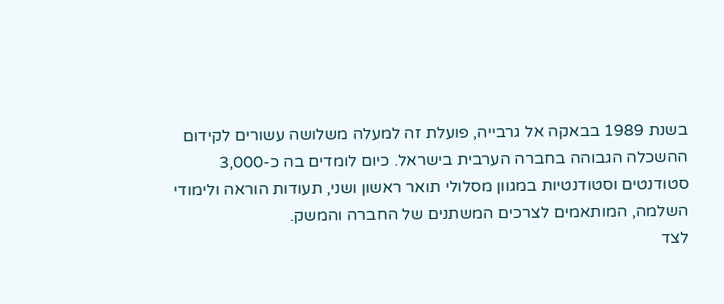בשנת 1989 בבאקה אל גרבייה, פועלת זה למעלה משלושה עשורים לקידום ההשכלה הגבוהה בחברה הערבית בישראל. כיום לומדים בה כ-3,000 סטודנטים וסטודנטיות במגוון מסלולי תואר ראשון ושני, תעודות הוראה ולימודי השלמה, המותאמים לצרכים המשתנים של החברה והמשק.
לצד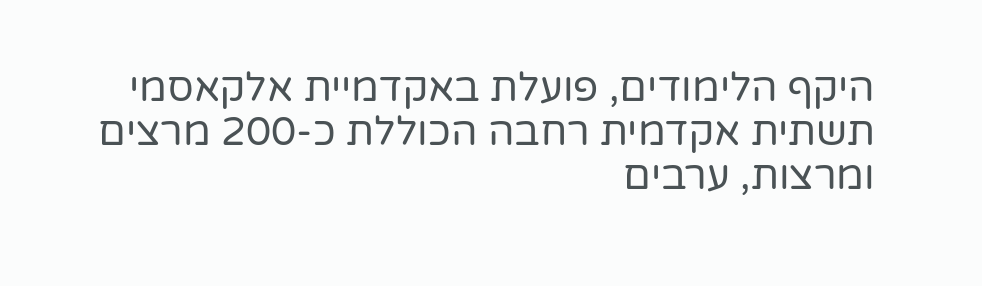היקף הלימודים, פועלת באקדמיית אלקאסמי תשתית אקדמית רחבה הכוללת כ-200 מרצים ומרצות, ערבים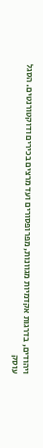ויהודים, בדרגות אקדמיות מגוונות, מפרופסורים ועד מרצים בכירים ודוקטורנטים. הסגל עוסק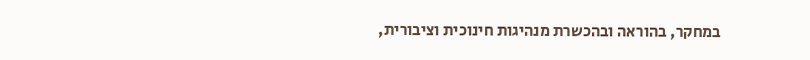במחקר, בהוראה ובהכשרת מנהיגות חינוכית וציבורית,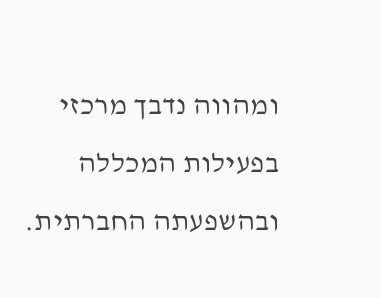ומהווה נדבך מרכזי בפעילות המכללה ובהשפעתה החברתית.